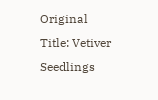Original Title: Vetiver Seedlings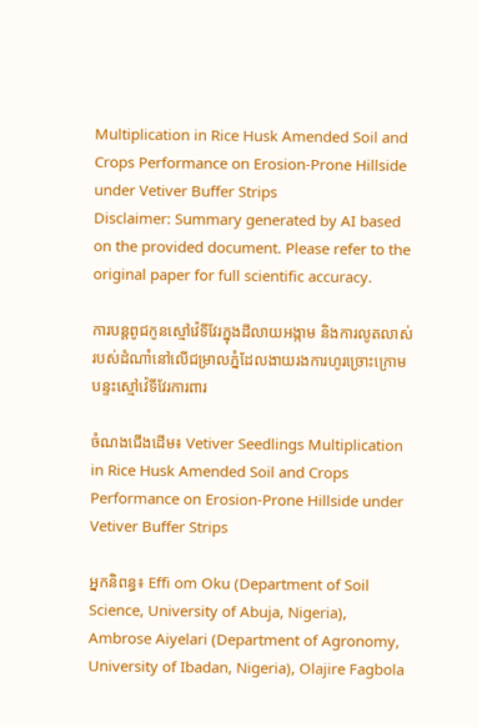Multiplication in Rice Husk Amended Soil and Crops Performance on Erosion-Prone Hillside under Vetiver Buffer Strips
Disclaimer: Summary generated by AI based on the provided document. Please refer to the original paper for full scientific accuracy.

ការបន្តពូជកូនស្មៅវ៉េទីវែរក្នុងដីលាយអង្កាម និងការលូតលាស់របស់ដំណាំនៅលើជម្រាលភ្នំដែលងាយរងការហូរច្រោះក្រោមបន្ទះស្មៅវ៉េទីវែរការពារ

ចំណងជើងដើម៖ Vetiver Seedlings Multiplication in Rice Husk Amended Soil and Crops Performance on Erosion-Prone Hillside under Vetiver Buffer Strips

អ្នកនិពន្ធ៖ Effi om Oku (Department of Soil Science, University of Abuja, Nigeria), Ambrose Aiyelari (Department of Agronomy, University of Ibadan, Nigeria), Olajire Fagbola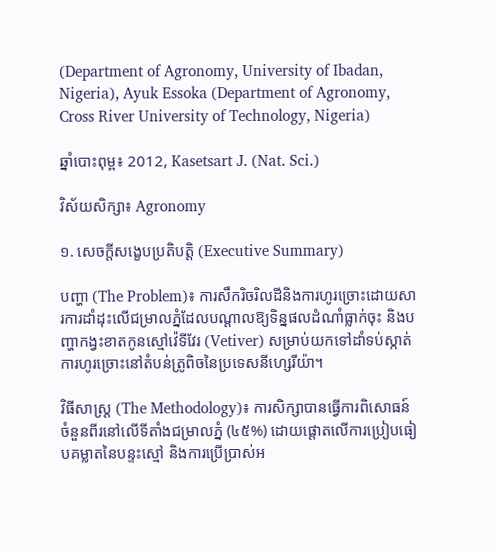(Department of Agronomy, University of Ibadan, Nigeria), Ayuk Essoka (Department of Agronomy, Cross River University of Technology, Nigeria)

ឆ្នាំបោះពុម្ព៖ 2012, Kasetsart J. (Nat. Sci.)

វិស័យសិក្សា៖ Agronomy

១. សេចក្តីសង្ខេបប្រតិបត្តិ (Executive Summary)

បញ្ហា (The Problem)៖ ការសឹករិចរិលដីនិងការហូរច្រោះដោយសារការដាំដុះលើជម្រាលភ្នំដែលបណ្តាលឱ្យទិន្នផលដំណាំធ្លាក់ចុះ និងបញ្ហាកង្វះខាតកូនស្មៅវ៉េទីវែរ (Vetiver) សម្រាប់យកទៅដាំទប់ស្កាត់ការហូរច្រោះនៅតំបន់ត្រូពិចនៃប្រទេសនីហ្សេរីយ៉ា។

វិធីសាស្ត្រ (The Methodology)៖ ការសិក្សាបានធ្វើការពិសោធន៍ចំនួនពីរនៅលើទីតាំងជម្រាលភ្នំ (៤៥%) ដោយផ្តោតលើការប្រៀបធៀបគម្លាតនៃបន្ទះស្មៅ និងការប្រើប្រាស់អ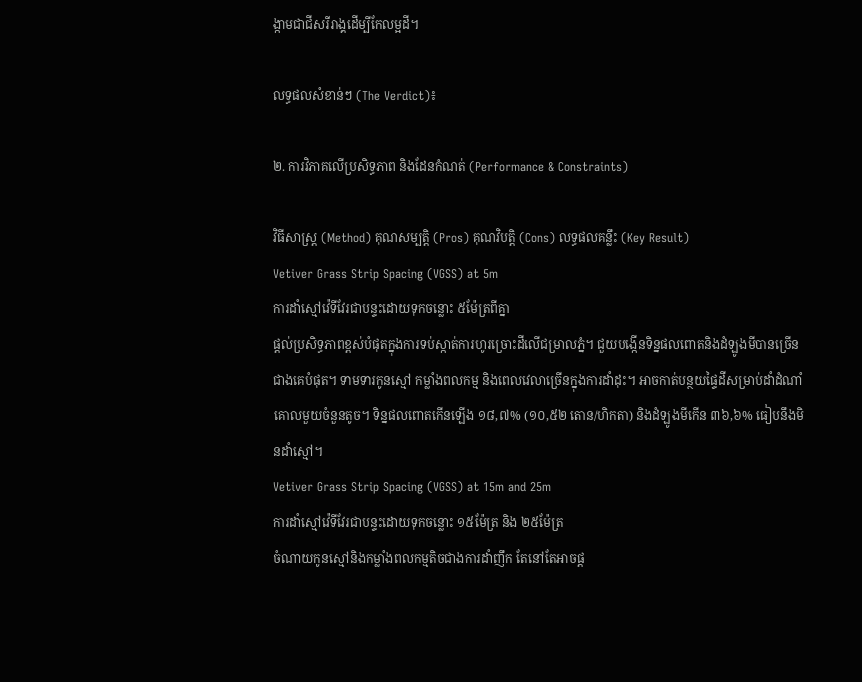ង្កាមជាជីសរីរាង្គដើម្បីកែលម្អដី។

លទ្ធផលសំខាន់ៗ (The Verdict)៖

២. ការវិភាគលើប្រសិទ្ធភាព និងដែនកំណត់ (Performance & Constraints)

វិធីសាស្ត្រ (Method) គុណសម្បត្តិ (Pros) គុណវិបត្តិ (Cons) លទ្ធផលគន្លឹះ (Key Result)
Vetiver Grass Strip Spacing (VGSS) at 5m
ការដាំស្មៅវ៉េទីវែរជាបន្ទះដោយទុកចន្លោះ ៥ម៉ែត្រពីគ្នា
ផ្តល់ប្រសិទ្ធភាពខ្ពស់បំផុតក្នុងការទប់ស្កាត់ការហូរច្រោះដីលើជម្រាលភ្នំ។ ជួយបង្កើនទិន្នផលពោតនិងដំឡូងមីបានច្រើនជាងគេបំផុត។ ទាមទារកូនស្មៅ កម្លាំងពលកម្ម និងពេលវេលាច្រើនក្នុងការដាំដុះ។ អាចកាត់បន្ថយផ្ទៃដីសម្រាប់ដាំដំណាំគោលមួយចំនួនតូច។ ទិន្នផលពោតកើនឡើង ១៨,៧% (១០,៥២ តោន/ហិកតា) និងដំឡូងមីកើន ៣៦,៦% ធៀបនឹងមិនដាំស្មៅ។
Vetiver Grass Strip Spacing (VGSS) at 15m and 25m
ការដាំស្មៅវ៉េទីវែរជាបន្ទះដោយទុកចន្លោះ ១៥ម៉ែត្រ និង ២៥ម៉ែត្រ
ចំណាយកូនស្មៅនិងកម្លាំងពលកម្មតិចជាងការដាំញឹក តែនៅតែអាចផ្ត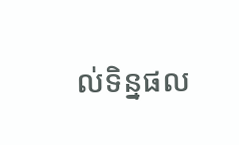ល់ទិន្នផល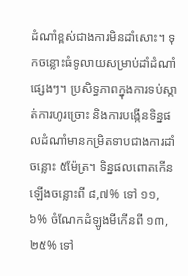ដំណាំខ្ពស់ជាងការមិនដាំសោះ។ ទុកចន្លោះធំទូលាយសម្រាប់ដាំដំណាំផ្សេងៗ។ ប្រសិទ្ធភាពក្នុងការទប់ស្កាត់ការហូរច្រោះ និងការបង្កើនទិន្នផលដំណាំមានកម្រិតទាបជាងការដាំចន្លោះ ៥ម៉ែត្រ។ ទិន្នផលពោតកើនឡើងចន្លោះពី ៨,៧% ទៅ ១១,៦% ចំណែកដំឡូងមីកើនពី ១៣,២៥% ទៅ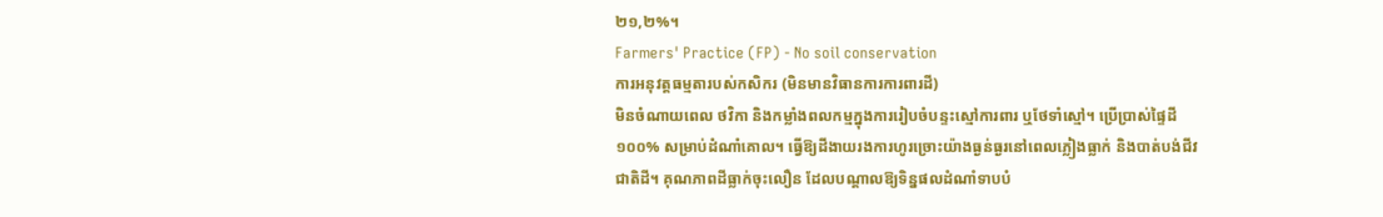២១,២%។
Farmers' Practice (FP) - No soil conservation
ការអនុវត្តធម្មតារបស់កសិករ (មិនមានវិធានការការពារដី)
មិនចំណាយពេល ថវិកា និងកម្លាំងពលកម្មក្នុងការរៀបចំបន្ទះស្មៅការពារ ឬថែទាំស្មៅ។ ប្រើប្រាស់ផ្ទៃដី១០០% សម្រាប់ដំណាំគោល។ ធ្វើឱ្យដីងាយរងការហូរច្រោះយ៉ាងធ្ងន់ធ្ងរនៅពេលភ្លៀងធ្លាក់ និងបាត់បង់ជីវជាតិដី។ គុណភាពដីធ្លាក់ចុះលឿន ដែលបណ្តាលឱ្យទិន្នផលដំណាំទាបបំ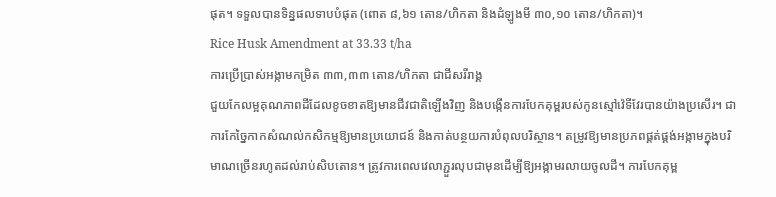ផុត។ ទទួលបានទិន្នផលទាបបំផុត (ពោត ៨,៦១ តោន/ហិកតា និងដំឡូងមី ៣០,១០ តោន/ហិកតា)។
Rice Husk Amendment at 33.33 t/ha
ការប្រើប្រាស់អង្កាមកម្រិត ៣៣,៣៣ តោន/ហិកតា ជាជីសរីរាង្គ
ជួយកែលម្អគុណភាពដីដែលខូចខាតឱ្យមានជីវជាតិឡើងវិញ និងបង្កើនការបែកគុម្ពរបស់កូនស្មៅវ៉េទីវែរបានយ៉ាងប្រសើរ។ ជាការកែច្នៃកាកសំណល់កសិកម្មឱ្យមានប្រយោជន៍ និងកាត់បន្ថយការបំពុលបរិស្ថាន។ តម្រូវឱ្យមានប្រភពផ្គត់ផ្គង់អង្កាមក្នុងបរិមាណច្រើនរហូតដល់រាប់សិបតោន។ ត្រូវការពេលវេលាភ្ជួរលុបជាមុនដើម្បីឱ្យអង្កាមរលាយចូលដី។ ការបែកគុម្ព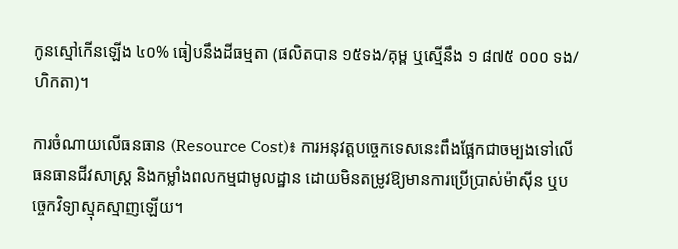កូនស្មៅកើនឡើង ៤០% ធៀបនឹងដីធម្មតា (ផលិតបាន ១៥ទង/គុម្ព ឬស្មើនឹង ១ ៨៧៥ ០០០ ទង/ហិកតា)។

ការចំណាយលើធនធាន (Resource Cost)៖ ការអនុវត្តបច្ចេកទេសនេះពឹងផ្អែកជាចម្បងទៅលើធនធានជីវសាស្ត្រ និងកម្លាំងពលកម្មជាមូលដ្ឋាន ដោយមិនតម្រូវឱ្យមានការប្រើប្រាស់ម៉ាស៊ីន ឬបច្ចេកវិទ្យាស្មុគស្មាញឡើយ។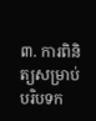៣. ការពិនិត្យសម្រាប់បរិបទក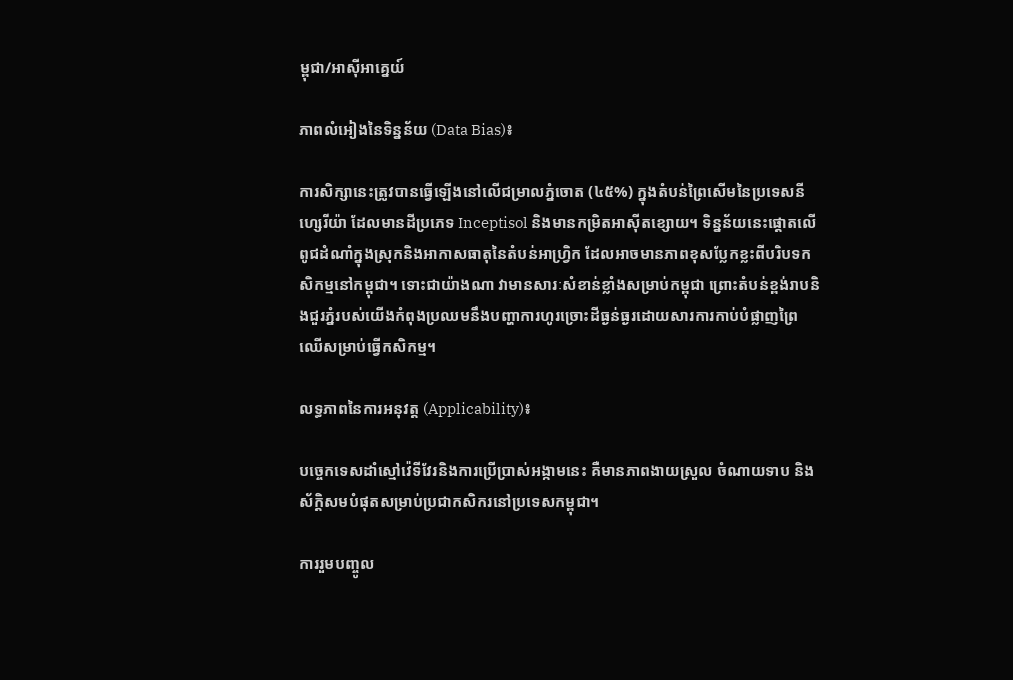ម្ពុជា/អាស៊ីអាគ្នេយ៍

ភាពលំអៀងនៃទិន្នន័យ (Data Bias)៖

ការសិក្សានេះត្រូវបានធ្វើឡើងនៅលើជម្រាលភ្នំចោត (៤៥%) ក្នុងតំបន់ព្រៃសើមនៃប្រទេសនីហ្សេរីយ៉ា ដែលមានដីប្រភេទ Inceptisol និងមានកម្រិតអាស៊ីតខ្សោយ។ ទិន្នន័យនេះផ្តោតលើពូជដំណាំក្នុងស្រុកនិងអាកាសធាតុនៃតំបន់អាហ្វ្រិក ដែលអាចមានភាពខុសប្លែកខ្លះពីបរិបទកសិកម្មនៅកម្ពុជា។ ទោះជាយ៉ាងណា វាមានសារៈសំខាន់ខ្លាំងសម្រាប់កម្ពុជា ព្រោះតំបន់ខ្ពង់រាបនិងជួរភ្នំរបស់យើងកំពុងប្រឈមនឹងបញ្ហាការហូរច្រោះដីធ្ងន់ធ្ងរដោយសារការកាប់បំផ្លាញព្រៃឈើសម្រាប់ធ្វើកសិកម្ម។

លទ្ធភាពនៃការអនុវត្ត (Applicability)៖

បច្ចេកទេសដាំស្មៅវ៉េទីវែរនិងការប្រើប្រាស់អង្កាមនេះ គឺមានភាពងាយស្រួល ចំណាយទាប និងស័ក្តិសមបំផុតសម្រាប់ប្រជាកសិករនៅប្រទេសកម្ពុជា។

ការរួមបញ្ចូល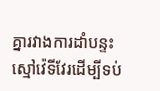គ្នារវាងការដាំបន្ទះស្មៅវ៉េទីវែរដើម្បីទប់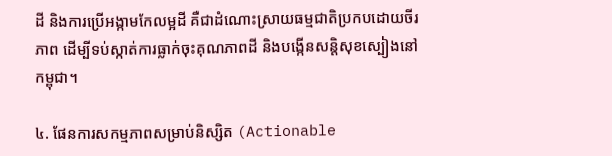ដី និងការប្រើអង្កាមកែលម្អដី គឺជាដំណោះស្រាយធម្មជាតិប្រកបដោយចីរភាព ដើម្បីទប់ស្កាត់ការធ្លាក់ចុះគុណភាពដី និងបង្កើនសន្តិសុខស្បៀងនៅកម្ពុជា។

៤. ផែនការសកម្មភាពសម្រាប់និស្សិត (Actionable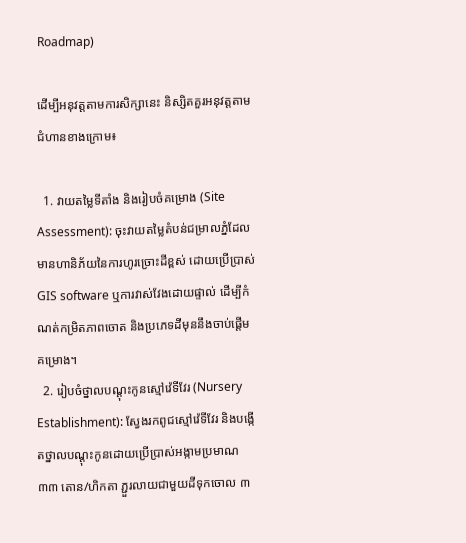Roadmap)

ដើម្បីអនុវត្តតាមការសិក្សានេះ និស្សិតគួរអនុវត្តតាមជំហានខាងក្រោម៖

  1. វាយតម្លៃទីតាំង និងរៀបចំគម្រោង (Site Assessment): ចុះវាយតម្លៃតំបន់ជម្រាលភ្នំដែលមានហានិភ័យនៃការហូរច្រោះដីខ្ពស់ ដោយប្រើប្រាស់ GIS software ឬការវាស់វែងដោយផ្ទាល់ ដើម្បីកំណត់កម្រិតភាពចោត និងប្រភេទដីមុននឹងចាប់ផ្តើមគម្រោង។
  2. រៀបចំថ្នាលបណ្តុះកូនស្មៅវ៉េទីវែរ (Nursery Establishment): ស្វែងរកពូជស្មៅវ៉េទីវែរ និងបង្កើតថ្នាលបណ្តុះកូនដោយប្រើប្រាស់អង្កាមប្រមាណ ៣៣ តោន/ហិកតា ភ្ជួរលាយជាមួយដីទុកចោល ៣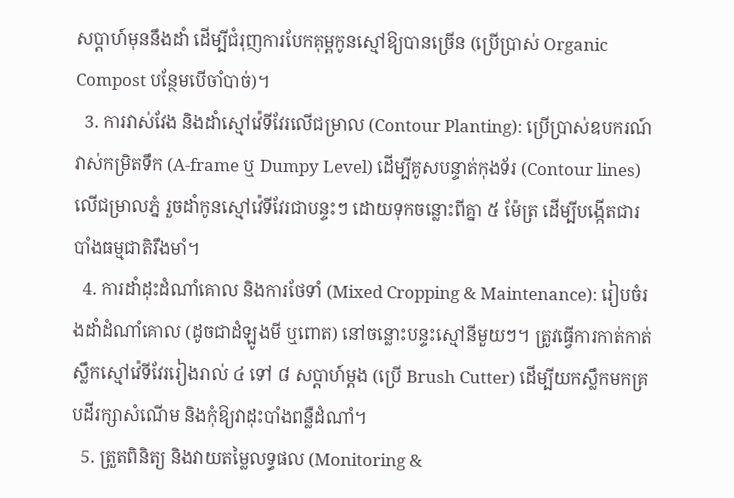សប្តាហ៍មុននឹងដាំ ដើម្បីជំរុញការបែកគុម្ពកូនស្មៅឱ្យបានច្រើន (ប្រើប្រាស់ Organic Compost បន្ថែមបើចាំបាច់)។
  3. ការវាស់វែង និងដាំស្មៅវ៉េទីវែរលើជម្រាល (Contour Planting): ប្រើប្រាស់ឧបករណ៍វាស់កម្រិតទឹក (A-frame ឬ Dumpy Level) ដើម្បីគូសបន្ទាត់កុងទ័រ (Contour lines) លើជម្រាលភ្នំ រួចដាំកូនស្មៅវ៉េទីវែរជាបន្ទះៗ ដោយទុកចន្លោះពីគ្នា ៥ ម៉ែត្រ ដើម្បីបង្កើតជារបាំងធម្មជាតិរឹងមាំ។
  4. ការដាំដុះដំណាំគោល និងការថែទាំ (Mixed Cropping & Maintenance): រៀបចំរងដាំដំណាំគោល (ដូចជាដំឡូងមី ឬពោត) នៅចន្លោះបន្ទះស្មៅនីមួយៗ។ ត្រូវធ្វើការកាត់កាត់ស្លឹកស្មៅវ៉េទីវែររៀងរាល់ ៤ ទៅ ៨ សប្តាហ៍ម្តង (ប្រើ Brush Cutter) ដើម្បីយកស្លឹកមកគ្របដីរក្សាសំណើម និងកុំឱ្យវាដុះបាំងពន្លឺដំណាំ។
  5. ត្រួតពិនិត្យ និងវាយតម្លៃលទ្ធផល (Monitoring &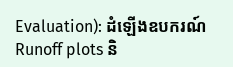Evaluation): ដំឡើងឧបករណ៍ Runoff plots និ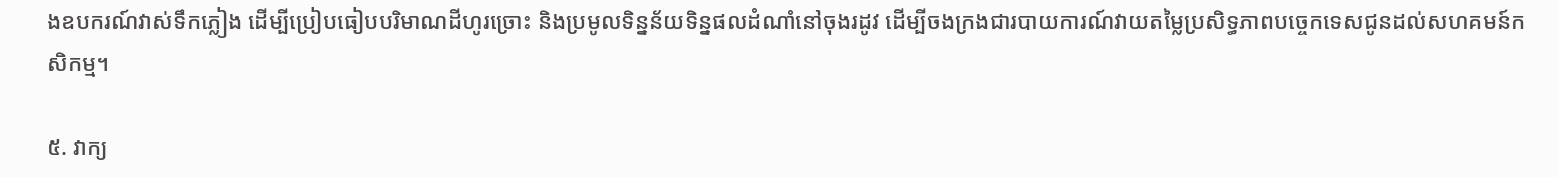ងឧបករណ៍វាស់ទឹកភ្លៀង ដើម្បីប្រៀបធៀបបរិមាណដីហូរច្រោះ និងប្រមូលទិន្នន័យទិន្នផលដំណាំនៅចុងរដូវ ដើម្បីចងក្រងជារបាយការណ៍វាយតម្លៃប្រសិទ្ធភាពបច្ចេកទេសជូនដល់សហគមន៍កសិកម្ម។

៥. វាក្យ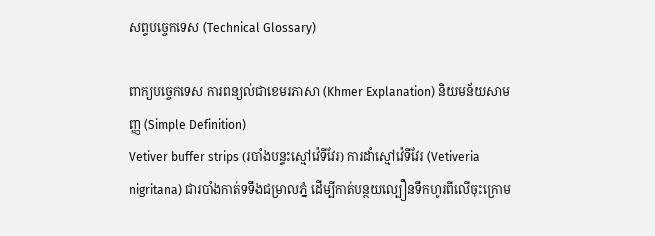សព្ទបច្ចេកទេស (Technical Glossary)

ពាក្យបច្ចេកទេស ការពន្យល់ជាខេមរភាសា (Khmer Explanation) និយមន័យសាមញ្ញ (Simple Definition)
Vetiver buffer strips (របាំងបន្ទះស្មៅវ៉េទីវែរ) ការដាំស្មៅវ៉េទីវែរ (Vetiveria nigritana) ជារបាំងកាត់ទទឹងជម្រាលភ្នំ ដើម្បីកាត់បន្ថយល្បឿនទឹកហូរពីលើចុះក្រោម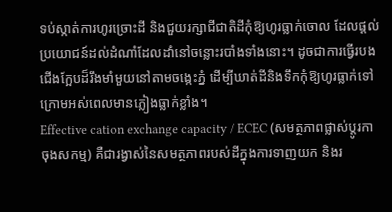ទប់ស្កាត់ការហូរច្រោះដី និងជួយរក្សាជីជាតិដីកុំឱ្យហូរធ្លាក់ចោល ដែលផ្តល់ប្រយោជន៍ដល់ដំណាំដែលដាំនៅចន្លោះរបាំងទាំងនោះ។ ដូចជាការធ្វើរបងជើងក្អែបដ៏រឹងមាំមួយនៅតាមចង្កេះភ្នំ ដើម្បីឃាត់ដីនិងទឹកកុំឱ្យហូរធ្លាក់ទៅក្រោមអស់ពេលមានភ្លៀងធ្លាក់ខ្លាំង។
Effective cation exchange capacity / ECEC (សមត្ថភាពផ្លាស់ប្តូរកាចុងសកម្ម) គឺជារង្វាស់នៃសមត្ថភាពរបស់ដីក្នុងការទាញយក និងរ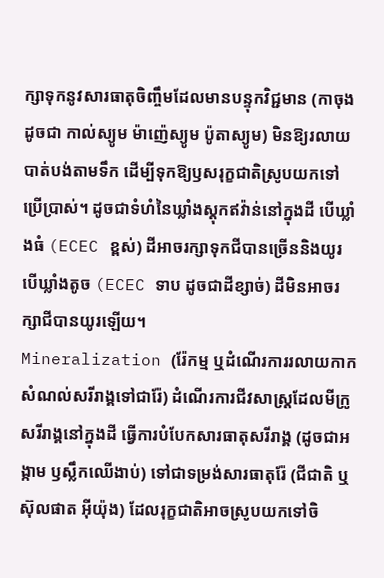ក្សាទុកនូវសារធាតុចិញ្ចឹមដែលមានបន្ទុកវិជ្ជមាន (កាចុង ដូចជា កាល់ស្យូម ម៉ាញ៉េស្យូម ប៉ូតាស្យូម) មិនឱ្យរលាយបាត់បង់តាមទឹក ដើម្បីទុកឱ្យឫសរុក្ខជាតិស្រូបយកទៅប្រើប្រាស់។ ដូចជាទំហំនៃឃ្លាំងស្តុកឥវ៉ាន់នៅក្នុងដី បើឃ្លាំងធំ (ECEC ខ្ពស់) ដីអាចរក្សាទុកជីបានច្រើននិងយូរ បើឃ្លាំងតូច (ECEC ទាប ដូចជាដីខ្សាច់) ដីមិនអាចរក្សាជីបានយូរឡើយ។
Mineralization (រ៉ែកម្ម ឬដំណើរការរលាយកាកសំណល់សរីរាង្គទៅជារ៉ែ) ដំណើរការជីវសាស្ត្រដែលមីក្រូសរីរាង្គនៅក្នុងដី ធ្វើការបំបែកសារធាតុសរីរាង្គ (ដូចជាអង្កាម ឫស្លឹកឈើងាប់) ទៅជាទម្រង់សារធាតុរ៉ែ (ជីជាតិ ឬស៊ុលផាត អ៊ីយ៉ុង) ដែលរុក្ខជាតិអាចស្រូបយកទៅចិ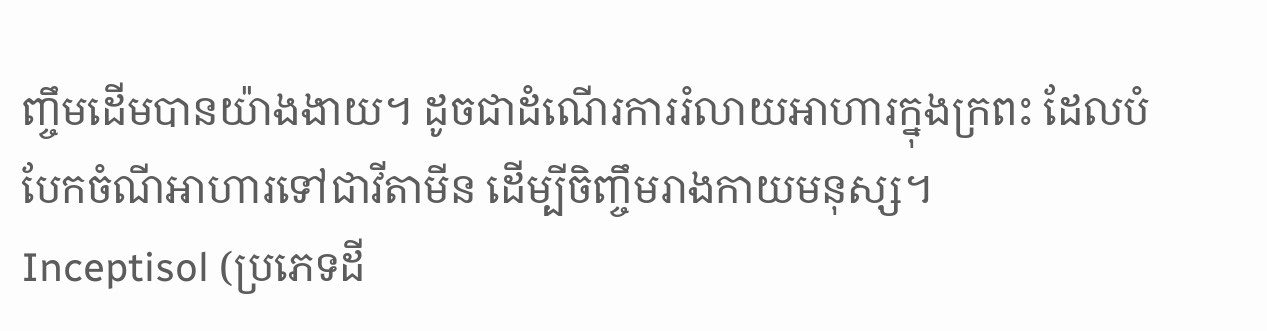ញ្ចឹមដើមបានយ៉ាងងាយ។ ដូចជាដំណើរការរំលាយអាហារក្នុងក្រពះ ដែលបំបែកចំណីអាហារទៅជាវីតាមីន ដើម្បីចិញ្ចឹមរាងកាយមនុស្ស។
Inceptisol (ប្រភេទដី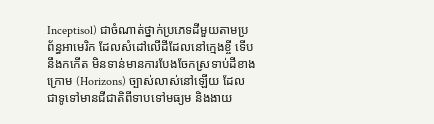Inceptisol) ជាចំណាត់ថ្នាក់ប្រភេទដីមួយតាមប្រព័ន្ធអាមេរិក ដែលសំដៅលើដីដែលនៅក្មេងខ្ចី ទើបនឹងកកើត មិនទាន់មានការបែងចែកស្រទាប់ដីខាងក្រោម (Horizons) ច្បាស់លាស់នៅឡើយ ដែលជាទូទៅមានជីជាតិពីទាបទៅមធ្យម និងងាយ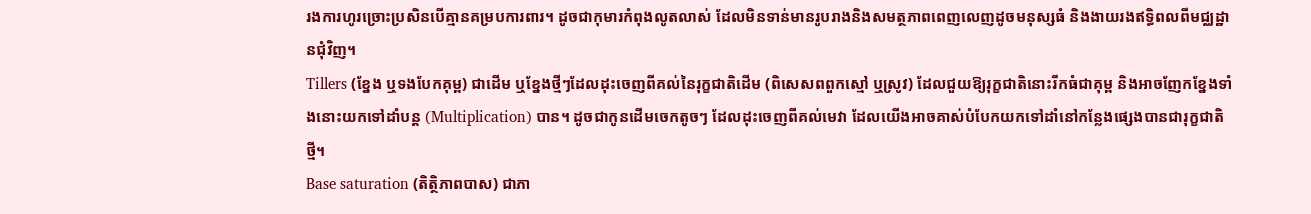រងការហូរច្រោះប្រសិនបើគ្មានគម្របការពារ។ ដូចជាកុមារកំពុងលូតលាស់ ដែលមិនទាន់មានរូបរាងនិងសមត្ថភាពពេញលេញដូចមនុស្សធំ និងងាយរងឥទ្ធិពលពីមជ្ឈដ្ឋានជុំវិញ។
Tillers (ខ្នែង ឬទងបែកគុម្ព) ជាដើម ឬខ្នែងថ្មីៗដែលដុះចេញពីគល់នៃរុក្ខជាតិដើម (ពិសេសពពួកស្មៅ ឬស្រូវ) ដែលជួយឱ្យរុក្ខជាតិនោះរីកធំជាគុម្ព និងអាចញែកខ្នែងទាំងនោះយកទៅដាំបន្ត (Multiplication) បាន។ ដូចជាកូនដើមចេកតូចៗ ដែលដុះចេញពីគល់មេវា ដែលយើងអាចគាស់បំបែកយកទៅដាំនៅកន្លែងផ្សេងបានជារុក្ខជាតិថ្មី។
Base saturation (តិត្ថិភាពបាស) ជាភា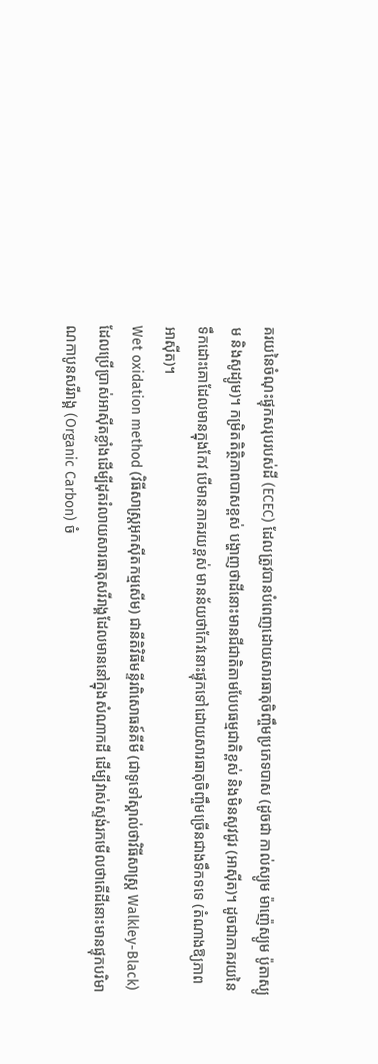គរយនៃចំណុះផ្ទុកសរុបរបស់ដី (ECEC) ដែលត្រូវបានបំពេញដោយសារធាតុចិញ្ចឹមប្រភេទបាស (ដូចជា កាល់ស្យូម ម៉ាញ៉េស្យូម ប៉ូតាស្យូម និងសូដ្យូម)។ កម្រិតតិត្ថិភាពបាសខ្ពស់ បង្ហាញថាដីនោះមានជីជាតិតាមបែបធម្មជាតិខ្ពស់ និងមិនសូវជូរ (អាស៊ីត)។ ដូចជាភាគរយនៃទឹកដោះគោដែលមានក្នុងកែវ បើមានភាគរយខ្ពស់ មានន័យថាកែវនោះផ្ទុកទៅដោយសារធាតុចិញ្ចឹមច្រើនជាងទឹកទទេ (តំណាងឱ្យភាពអាស៊ីត)។
Wet oxidation method (វិធីសាស្ត្រអុកស៊ីតកម្មសើម) ជានីតិវិធីមន្ទីរពិសោធន៍គីមី (ជាទូទៅស្គាល់ថាវិធីសាស្រ្ត Walkley-Black) ដែលប្រើប្រាស់អាស៊ីតខ្លាំងដើម្បីដុតរំលាយសារធាតុសរីរាង្គដែលមាននៅក្នុងសំណាកដី ដើម្បីវាស់ស្ទង់រកមើលថាតើដីនោះមានផ្ទុកបរិមាណកាបូនសរីរាង្គ (Organic Carbon) ចំ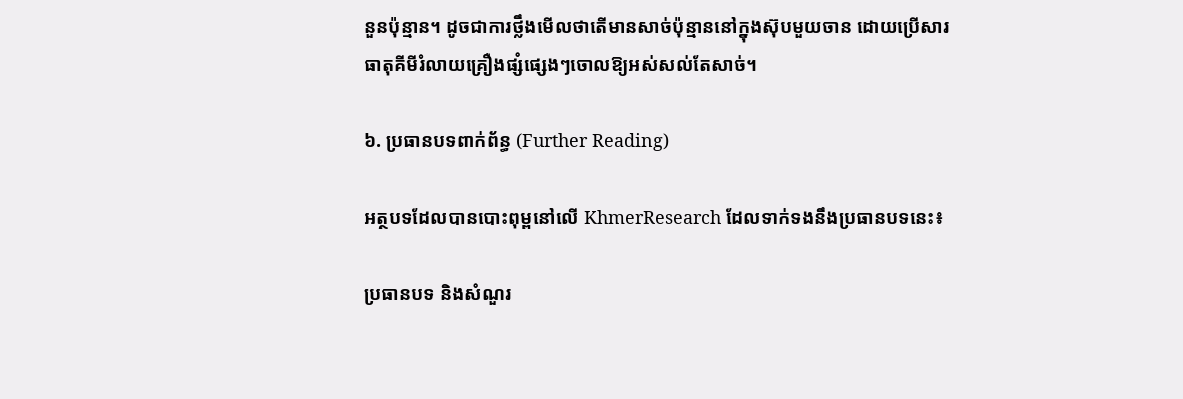នួនប៉ុន្មាន។ ដូចជាការថ្លឹងមើលថាតើមានសាច់ប៉ុន្មាននៅក្នុងស៊ុបមួយចាន ដោយប្រើសារធាតុគីមីរំលាយគ្រឿងផ្សំផ្សេងៗចោលឱ្យអស់សល់តែសាច់។

៦. ប្រធានបទពាក់ព័ន្ធ (Further Reading)

អត្ថបទដែលបានបោះពុម្ពនៅលើ KhmerResearch ដែលទាក់ទងនឹងប្រធានបទនេះ៖

ប្រធានបទ និងសំណួរ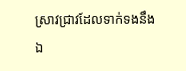ស្រាវជ្រាវដែលទាក់ទងនឹងឯ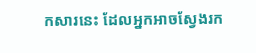កសារនេះ ដែលអ្នកអាចស្វែងរក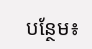បន្ថែម៖